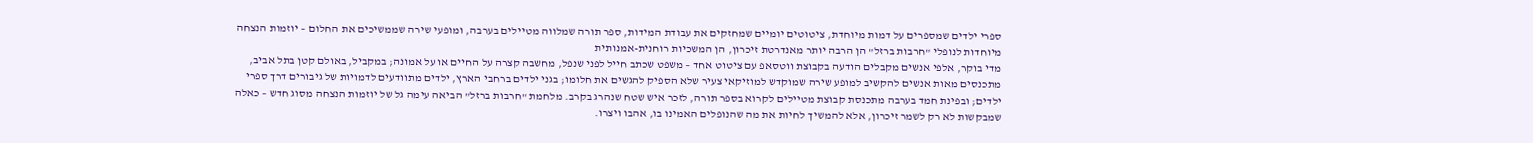ספרי ילדים שמספרים על דמות מיוחדת, ציטוטים יומיים שמחזקים את עבודת המידות, ספר תורה שמלווה מטיילים בערבה, ומופעי שירה שממשיכים את החלום – יוזמות הנצחה מיוחדות לנופלי "חרבות ברזל" הן הרבה יותר מאנדרטת זיכרון, הן המשכיות רוחנית-אמנותית
מדי בוקר, אלפי אנשים מקבלים הודעה בקבוצת ווטסאפ עם ציטוט אחד – משפט שכתב חייל לפני שנפל, מחשבה קצרה על החיים או על אמונה; במקביל, באולם קטן בתל אביב, מתכנסים מאות אנשים להקשיב למופע שירה שמוקדש למוזיקאי צעיר שלא הספיק להגשים את חלומו; בגני ילדים ברחבי הארץ, ילדים מתוודעים לדמויות של גיבורים דרך ספרי ילדים; ובפינת חמד בערבה מתכנסת קבוצת מטיילים לקרוא בספר תורה, לזכר איש שטח שנהרג בקרב. מלחמת "חרבות ברזל" הביאה עימה גל של יוזמות הנצחה מסוג חדש – כאלה שמבקשות לא רק לשמר זיכרון, אלא להמשיך לחיות את מה שהנופלים האמינו בו, אהבו ויצרו.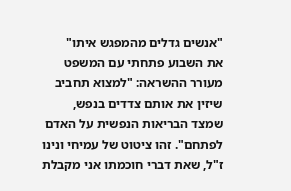"אנשים גדלים מהמפגש איתו"
את השבוע פתחתי עם המשפט מעורר ההשראה: "למצוא תחביב שיזין את אותם צדדים בנפש, שמצד הבריאות הנפשית על האדם לפתחם". זהו ציטוט של עמיחי ונינו ז"ל, שאת דברי חוכמתו אני מקבלת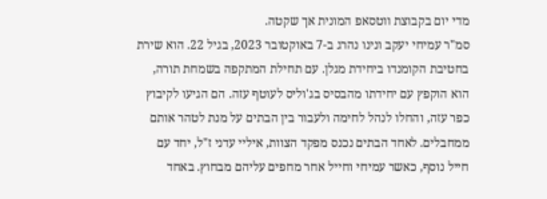מדי יום בקבוצת ווטסאפ המונית אך שקטה.
סמ"ר עמיחי יעקב ונינו נהרג ב-7 באוקטובר 2023, בגיל 22. הוא שירת בחטיבת הקומנדו ביחידת מגלן. עם תחילת המתקפה בשמחת תורה, הוא הוקפץ עם יחידתו מהבסיס בג'וליס לעוטף עזה. הם הגיעו לקיבוץ כפר עזה, והחלו לנהל לחימה ולעבור בין הבתים על מנת לטהר אותם ממחבלים. לאחד הבתים נכנס מפקד הצוות, איליי עדני ז"ל, יחד עם חייל נוסף, כאשר עמיחי וחייל אחר מחפים עליהם מבחוץ. באחד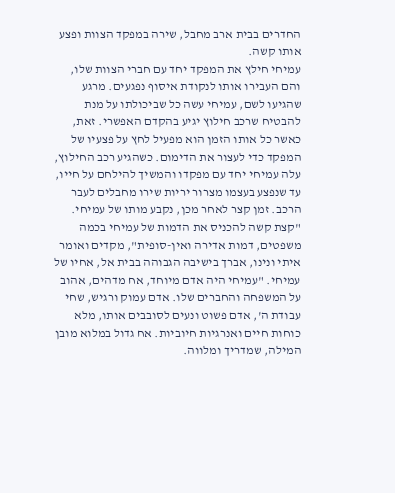החדרים בבית ארב מחבל, שירה במפקד הצוות ופצע אותו קשה.
עמיחי חילץ את המפקד יחד עם חברי הצוות שלו, והם העבירו אותו לנקודת איסוף נפגעים. מרגע שהגיעו לשם, עמיחי עשה כל שביכולתו על מנת להבטיח שרכב חילוץ יגיע בהקדם האפשרי. זאת, כאשר כל אותו הזמן הוא מפעיל לחץ על פצעיו של המפקד כדי לעצור את הדימום. כשהגיע רכב החילוץ, עלה עמיחי יחד עם מפקדו והמשיך להילחם על חייו, עד שנפצע בעצמו מצרור יריות שירו מחבלים לעבר הרכב. זמן קצר לאחר מכן, נקבע מותו של עמיחי.
"קצת קשה להכניס את הדמות של עמיחי בכמה משפטים, דמות אדירה ואין-סופית", מקדים ואומר איתי ונינו, אברך בישיבה הגבוהה בבית אל, אחיו של עמיחי. "עמיחי היה אדם מיוחד, אח מדהים, אהוב על המשפחה והחברים שלו. אדם עמוק ורגיש, שחי עבודת ה', אדם פשוט ונעים לסובבים אותו, מלא כוחות חיים ואנרגיות חיוביות. אח גדול במלוא מובן המילה, שמדריך ומלווה.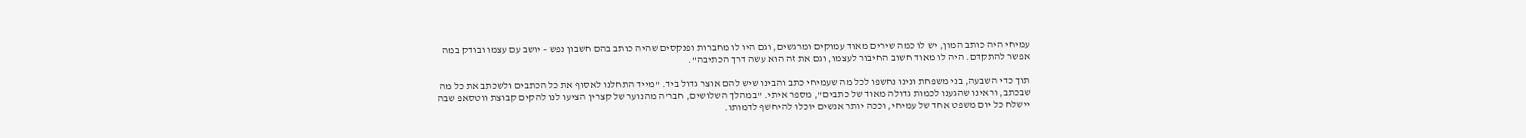עמיחי היה כותב המון, יש לו כמה שירים מאוד עמוקים ומרגשים, וגם היו לו מחברות ופנקסים שהיה כותב בהם חשבון נפש – יושב עם עצמו ובודק במה אפשר להתקדם. היה לו מאוד חשוב החיבור לעצמו, וגם את זה הוא עשה דרך הכתיבה".

תוך כדי השבעה, בני משפחת ונינו נחשפו לכל מה שעמיחי כתב והבינו שיש להם אוצר גדול ביד. "מייד התחלנו לאסוף את כל הכתבים ולשכתב את כל מה שבכתב, וראינו שהגענו לכמות גדולה מאוד של כתבים", מספר איתי. "במהלך השלושים, חבר'ה מהנוער של קצרין הציעו לנו להקים קבוצת ווטסאפ שבה יישלח כל יום משפט אחד של עמיחי, וככה יותר אנשים יוכלו להיחשף לדמותו.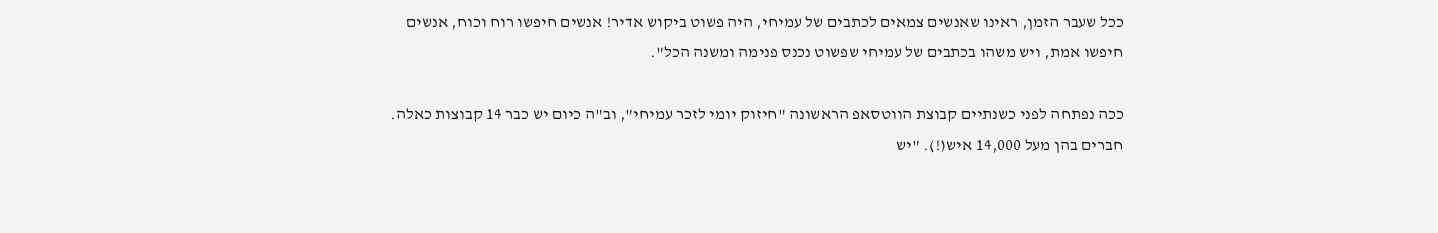ככל שעבר הזמן, ראינו שאנשים צמאים לכתבים של עמיחי, היה פשוט ביקוש אדיר! אנשים חיפשו רוח וכוח, אנשים חיפשו אמת, ויש משהו בכתבים של עמיחי שפשוט נכנס פנימה ומשנה הכל".

ככה נפתחה לפני כשנתיים קבוצת הווטסאפ הראשונה "חיזוק יומי לזכר עמיחי", וב"ה כיום יש כבר 14 קבוצות כאלה. חברים בהן מעל 14,000 איש(!). "יש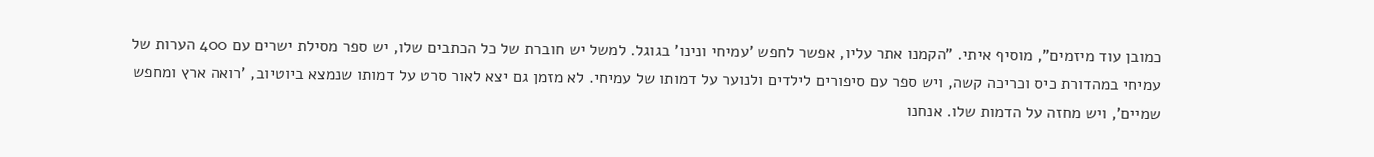כמובן עוד מיזמים", מוסיף איתי. "הקמנו אתר עליו, אפשר לחפש 'עמיחי ונינו' בגוגל. למשל יש חוברת של כל הכתבים שלו, יש ספר מסילת ישרים עם 400 הערות של עמיחי במהדורת כיס וכריכה קשה, ויש ספר עם סיפורים לילדים ולנוער על דמותו של עמיחי. לא מזמן גם יצא לאור סרט על דמותו שנמצא ביוטיוב, 'רואה ארץ ומחפש שמיים', ויש מחזה על הדמות שלו. אנחנו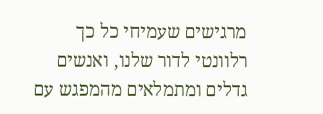מרגישים שעמיחי כל כך רלוונטי לדור שלנו, ואנשים גדלים ומתמלאים מהמפגש עם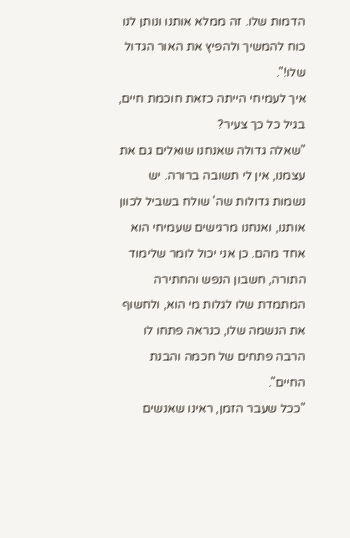הדמות שלו. זה ממלא אותנו ונותן לנו כוח להמשיך ולהפיץ את האור הגדול שלו!".
איך לעמיחי הייתה כזאת חוכמת חיים, בגיל כל כך צעיר?
"שאלה גדולה שאנחנו שואלים גם את עצמנו, אין לי תשובה ברורה. יש נשמות גדולות שה' שולח בשביל לכוון אותנו, ואנחנו מרגישים שעמיחי הוא אחד מהם. כן אני יכול לומר שלימוד התורה, חשבון הנפש והחתירה המתמדת שלו לגלות מי הוא, ולחשוף את הנשמה שלו, כנראה פתחו לו הרבה פתחים של חכמה והבנת החיים".
"ככל שעבר הזמן, ראינו שאנשים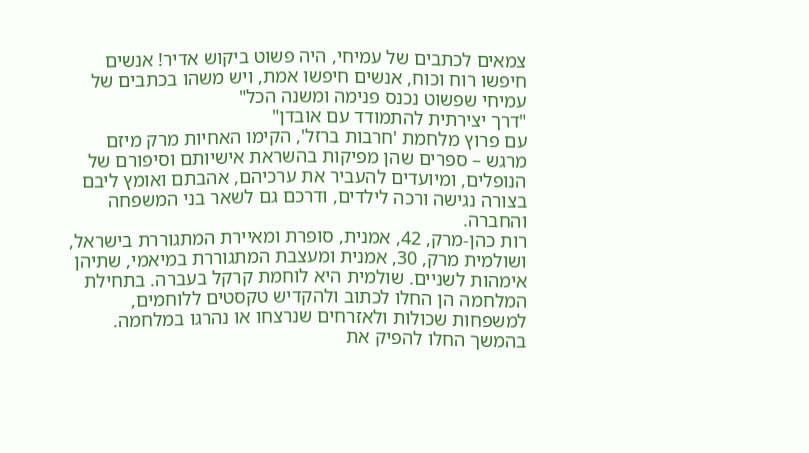צמאים לכתבים של עמיחי, היה פשוט ביקוש אדיר! אנשים חיפשו רוח וכוח, אנשים חיפשו אמת, ויש משהו בכתבים של עמיחי שפשוט נכנס פנימה ומשנה הכל"
"דרך יצירתית להתמודד עם אובדן"
עם פרוץ מלחמת 'חרבות ברזל', הקימו האחיות מרק מיזם מרגש – ספרים שהן מפיקות בהשראת אישיותם וסיפורם של הנופלים, ומיועדים להעביר את ערכיהם, אהבתם ואומץ ליבם בצורה נגישה ורכה לילדים, ודרכם גם לשאר בני המשפחה והחברה.
רות כהן-מרק, 42, אמנית, סופרת ומאיירת המתגוררת בישראל, ושולמית מרק, 30, אמנית ומעצבת המתגוררת במיאמי, שתיהן אימהות לשניים. שולמית היא לוחמת קרקל בעברה. בתחילת המלחמה הן החלו לכתוב ולהקדיש טקסטים ללוחמים, למשפחות שכולות ולאזרחים שנרצחו או נהרגו במלחמה. בהמשך החלו להפיק את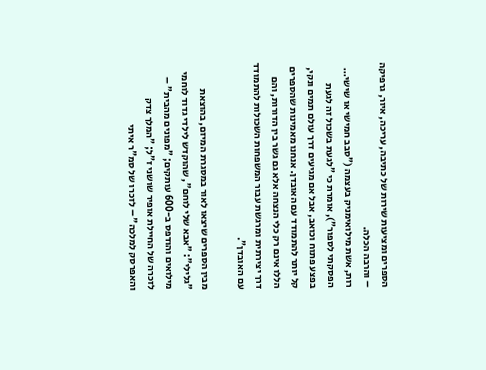הספרים ומציעות שירות של כתיבה, עריכה, איור, גרפיקה – והרבה הכלה.
רות, אשת מילואימניק בעצמה ("סבב חמישי או שישי… הפסקתי לספור"), אומרת כי "לגעת בשכול זה לגעת בפצע פתוח וכואב, אבל אם מגיעים דרך עולם תמים ונקי, קל יותר להתמודד עם האובדן. אנחנו מאמינות שהספרים הללו אינם רק כלי הנצחה אלא גם גשר בין הדורות, והם דרך יצירתית ומרגשת עבור המשפחות השכולות להתמודד עם האובדן".

מבין הספרים שיצאו לאור במסגרת המיזם, בהוצאת "גלילי": "אבא שלי לוחם", שהוקדש לילדי גדוד לוחמי מילואים והודפס ב-600 עותקים; "מפונים מהבית" – לזכרה של החיילת אופיר שושני ז"ל; "המלך צדק והאפרסק למלכה" – לזכרו של סמ"ר איתי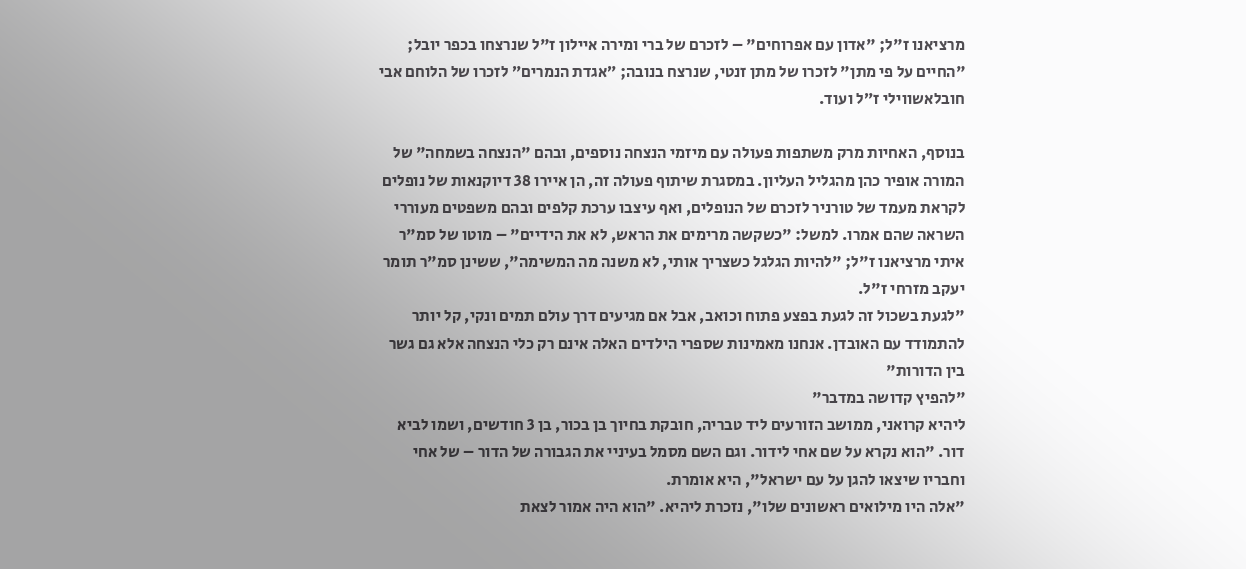מרציאנו ז"ל; "אדון עם אפרוחים" – לזכרם של ברי ומירה איילון ז"ל שנרצחו בכפר יובל; "החיים על פי מתן" לזכרו של מתן זנטי, שנרצח בנובה; ״אגדת הנמרים״ לזכרו של הלוחם אבי חובלאשווילי ז״ל ועוד.

בנוסף, האחיות מרק משתפות פעולה עם מיזמי הנצחה נוספים, ובהם "הנצחה בשמחה" של המורה אופיר כהן מהגליל העליון. במסגרת שיתוף פעולה זה, הן איירו 38 דיוקנאות של נופלים לקראת מעמד של טורניר לזכרם של הנופלים, ואף עיצבו ערכת קלפים ובהם משפטים מעוררי השראה שהם אמרו. למשל: "כשקשה מרימים את הראש, לא את הידיים" – מוטו של סמ"ר איתי מרציאנו ז"ל; "להיות הגלגל כשצריך אותי, לא משנה מה המשימה", ששינן סמ"ר תומר יעקב מזרחי ז"ל.
"לגעת בשכול זה לגעת בפצע פתוח וכואב, אבל אם מגיעים דרך עולם תמים ונקי, קל יותר להתמודד עם האובדן. אנחנו מאמינות שספרי הילדים האלה אינם רק כלי הנצחה אלא גם גשר בין הדורות"
"להפיץ קדושה במדבר"
ליהיא קרואני, ממושב הזורעים ליד טבריה, חובקת בחיוך בן בכור, בן 3 חודשים, ושמו לביא דור. "הוא נקרא על שם אחי לידור. וגם השם מסמל בעיניי את הגבורה של הדור – של אחי וחבריו שיצאו להגן על עם ישראל", היא אומרת.
"אלה היו מילואים ראשונים שלו", נזכרת ליהיא. "הוא היה אמור לצאת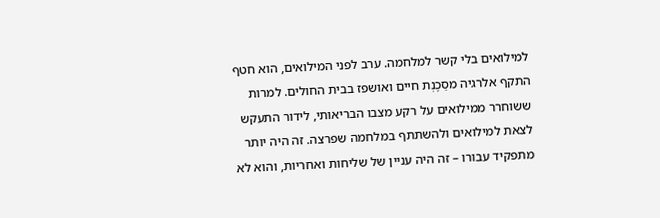למילואים בלי קשר למלחמה. ערב לפני המילואים, הוא חטף התקף אלרגיה מסַכֶנְת חיים ואושפז בבית החולים. למרות ששוחרר ממילואים על רקע מצבו הבריאותי, לידור התעקש לצאת למילואים ולהשתתף במלחמה שפרצה. זה היה יותר מתפקיד עבורו – זה היה עניין של שליחות ואחריות, והוא לא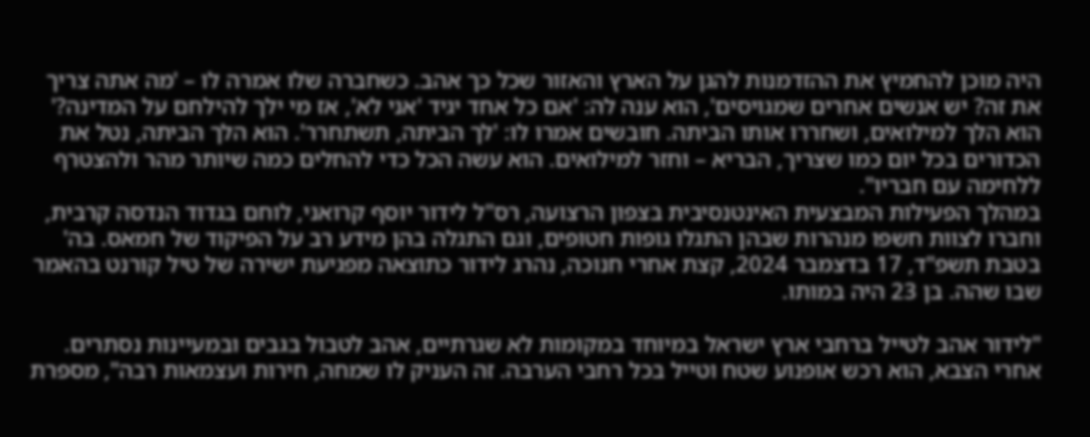היה מוכן להחמיץ את ההזדמנות להגן על הארץ והאזור שכל כך אהב. כשחברה שלו אמרה לו – 'מה אתה צריך את זה? יש אנשים אחרים שמגויסים', הוא ענה לה: 'אם כל אחד יגיד 'אני לא', אז מי ילך להילחם על המדינה?' הוא הלך למילואים, ושחררו אותו הביתה. חובשים אמרו לו: 'לך הביתה, תשתחרר'. הוא הלך הביתה, נטל את הכדורים בכל יום כמו שצריך, הבריא – וחזר למילואים. הוא עשה הכל כדי להחלים כמה שיותר מהר ולהצטרף ללחימה עם חבריו".
במהלך הפעילות המבצעית האינטנסיבית בצפון הרצועה, רס"ל לידור יוסף קרואני, לוחם בגדוד הנדסה קרבית, וחברו לצוות חשפו מנהרות שבהן התגלו גופות חטופים, וגם התגלה בהן מידע רב על הפיקוד של חמאס. בה' בטבת תשפ"ד, 17 בדצמבר 2024, קצת אחרי חנוכה, נהרג לידור כתוצאה מפגיעת ישירה של טיל קורנט בהאמר שבו שהה. בן 23 היה במותו.

"לידור אהב לטייל ברחבי ארץ ישראל במיוחד במקומות לא שגרתיים, אהב לטבול בגבים ובמעיינות נסתרים. אחרי הצבא, הוא רכש אופנוע שטח וטייל בכל רחבי הערבה. זה העניק לו שמחה, חירות ועצמאות רבה", מספרת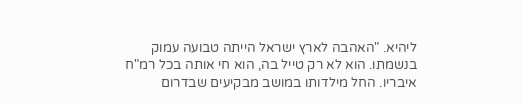ליהיא. "האהבה לארץ ישראל הייתה טבועה עמוק בנשמתו. הוא לא רק טייל בה, הוא חי אותה בכל רמ"ח איבריו. החל מילדותו במושב מבקיעים שבדרום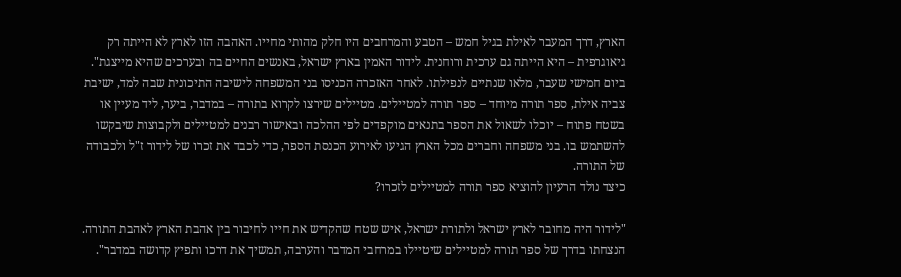הארץ, דרך המעבר לאילת בגיל חמש – הטבע והמרחבים היו חלק מהותי מחייו. האהבה הזו לארץ לא הייתה רק גיאוגרפית – היא הייתה גם ערכית ורוחנית. לידור האמין בארץ ישראל, באנשים החיים בה ובערכים שהיא מייצגת".
ביום חמישי שעבר, מלאו שנתיים לנפילתו. לאחר האזכרה הכניסו בני המשפחה לישיבה התיכונית שבה למד, ישיבת צביה אילת, ספר תורה מיוחד – ספר תורה למטיילים. מטיילים שירצו לקרוא בתורה – במדבר, ביער, ליד מעיין או בשטח פתוח – יוכלו לשאול את הספר בתנאים מוקפדים לפי ההלכה ובאישור רבנים למטיילים ולקבוצות שיבקשו להשתמש בו. בני משפחה וחברים מכל הארץ הגיעו לאירוע הכנסת הספר, כדי לכבד את זכרו של לידור ז"ל ולכבודה של התורה.
כיצד נולד הרעיון להוציא ספר תורה למטיילים לזכרו?

"לידור היה מחובר לארץ ישראל ולתורת ישראל, איש שטח שהקדיש את חייו לחיבור בין אהבת הארץ לאהבת התורה. הנצחתו בדרך של ספר תורה למטיילים שיטיילו במרחבי המדבר והערבה, תמשיך את דרכו ותפיץ קדושה במדבר".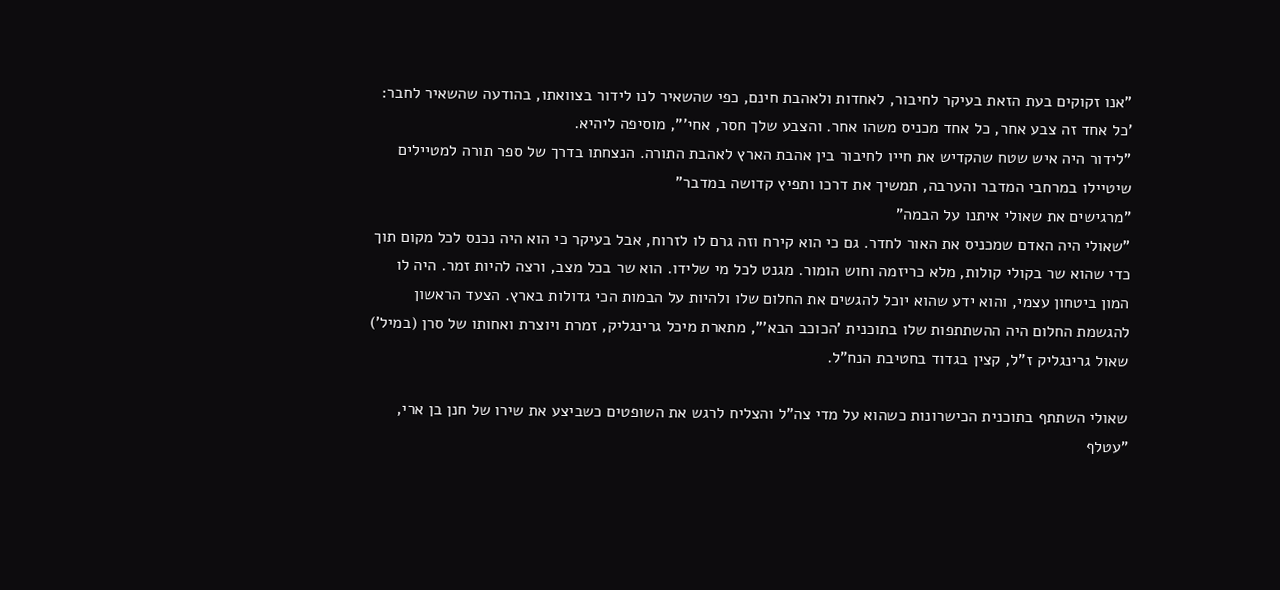"אנו זקוקים בעת הזאת בעיקר לחיבור, לאחדות ולאהבת חינם, כפי שהשאיר לנו לידור בצוואתו, בהודעה שהשאיר לחבר: 'כל אחד זה צבע אחר, כל אחד מכניס משהו אחר. והצבע שלך חסר, אחי'", מוסיפה ליהיא.
"לידור היה איש שטח שהקדיש את חייו לחיבור בין אהבת הארץ לאהבת התורה. הנצחתו בדרך של ספר תורה למטיילים שיטיילו במרחבי המדבר והערבה, תמשיך את דרכו ותפיץ קדושה במדבר"
"מרגישים את שאולי איתנו על הבמה"
"שאולי היה האדם שמכניס את האור לחדר. גם כי הוא קירח וזה גרם לו לזרוח, אבל בעיקר כי הוא היה נכנס לכל מקום תוך כדי שהוא שר בקולי קולות, מלא כריזמה וחוש הומור. מגנט לכל מי שלידו. הוא שר בכל מצב, ורצה להיות זמר. היה לו המון ביטחון עצמי, והוא ידע שהוא יוכל להגשים את החלום שלו ולהיות על הבמות הכי גדולות בארץ. הצעד הראשון להגשמת החלום היה ההשתתפות שלו בתוכנית 'הכוכב הבא'", מתארת מיכל גרינגליק, זמרת ויוצרת ואחותו של סרן (במיל') שאול גרינגליק ז"ל, קצין בגדוד בחטיבת הנח"ל.

שאולי השתתף בתוכנית הכישרונות כשהוא על מדי צה"ל והצליח לרגש את השופטים כשביצע את שירו של חנן בן ארי, "עטלף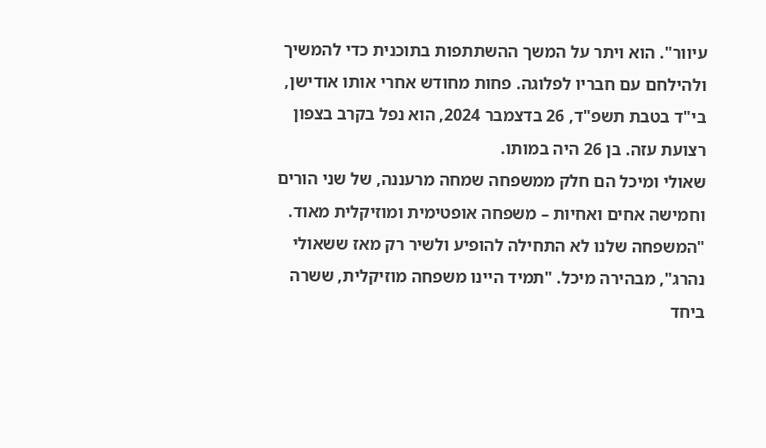עיוור". הוא ויתר על המשך ההשתתפות בתוכנית כדי להמשיך ולהילחם עם חבריו לפלוגה. פחות מחודש אחרי אותו אודישן, בי"ד בטבת תשפ"ד, 26 בדצמבר 2024, הוא נפל בקרב בצפון רצועת עזה. בן 26 היה במותו.
שאולי ומיכל הם חלק ממשפחה שמחה מרעננה, של שני הורים וחמישה אחים ואחיות – משפחה אופטימית ומוזיקלית מאוד. "המשפחה שלנו לא התחילה להופיע ולשיר רק מאז ששאולי נהרג", מבהירה מיכל. "תמיד היינו משפחה מוזיקלית, ששרה ביחד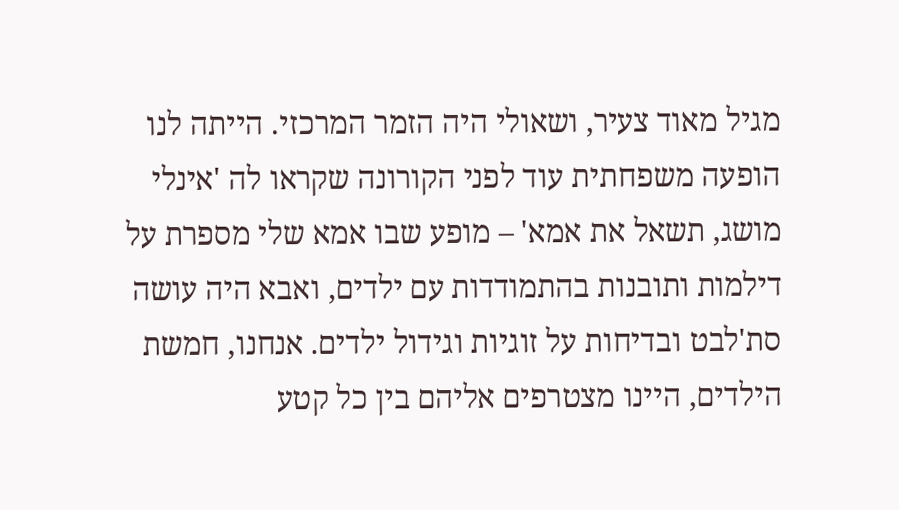מגיל מאוד צעיר, ושאולי היה הזמר המרכזי. הייתה לנו הופעה משפחתית עוד לפני הקורונה שקראו לה 'אינלי מושג, תשאל את אמא' – מופע שבו אמא שלי מספרת על דילמות ותובנות בהתמודדות עם ילדים, ואבא היה עושה סת'לבט ובדיחות על זוגיות וגידול ילדים. אנחנו, חמשת הילדים, היינו מצטרפים אליהם בין כל קטע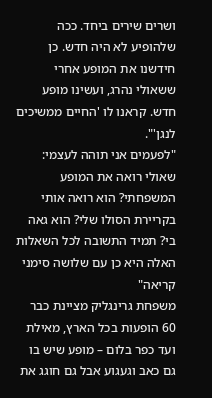ושרים שירים ביחד. ככה שלהופיע לא היה חדש. כן חידשנו את המופע אחרי ששאולי נהרג, ועשינו מופע חדש. קראנו לו 'החיים ממשיכים לנגן'".
"לפעמים אני תוהה לעצמי: שאולי רואה את המופע המשפחתי? הוא רואה אותי בקריירת הסולו שלי? הוא גאה בי? תמיד התשובה לכל השאלות האלה היא כן עם שלושה סימני קריאה"
משפחת גרינגליק מציינת כבר 60 הופעות בכל הארץ, מאילת ועד כפר בלום – מופע שיש בו גם כאב וגעגוע אבל גם חוגג את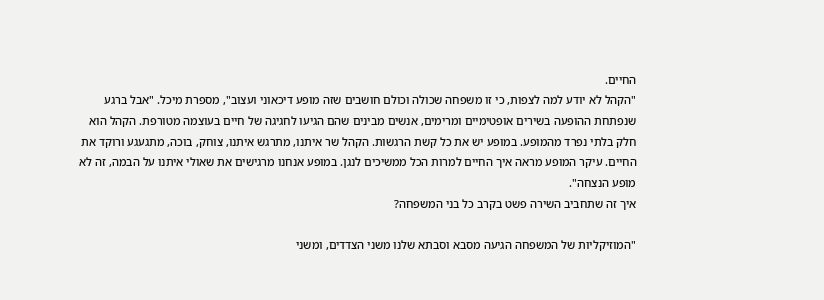החיים.
"הקהל לא יודע למה לצפות, כי זו משפחה שכולה וכולם חושבים שזה מופע דיכאוני ועצוב", מספרת מיכל. "אבל ברגע שנפתחת ההופעה בשירים אופטימיים ומרימים, אנשים מבינים שהם הגיעו לחגיגה של חיים בעוצמה מטורפת. הקהל הוא חלק בלתי נפרד מהמופע. במופע יש את כל קשת הרגשות. הקהל שר איתנו, מתרגש איתנו, צוחק, בוכה, מתגעגע ורוקד את החיים. עיקר המופע מראה איך החיים למרות הכל ממשיכים לנגן. במופע אנחנו מרגישים את שאולי איתנו על הבמה, זה לא מופע הנצחה".
איך זה שתחביב השירה פשט בקרב כל בני המשפחה?

"המוזיקליות של המשפחה הגיעה מסבא וסבתא שלנו משני הצדדים, ומשני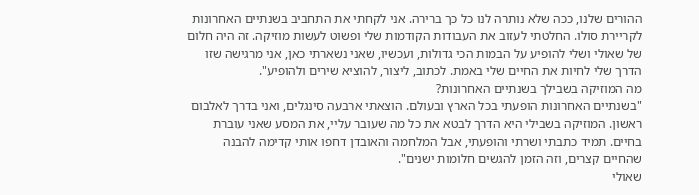ההורים שלנו, ככה שלא נותרה לנו כל כך ברירה. אני לקחתי את התחביב בשנתיים האחרונות לקריירת סולו. החלטתי לעזוב את העבודות הקודמות שלי ופשוט לעשות מוזיקה. זה היה חלום של שאולי ושלי להופיע על הבמות הכי גדולות, ועכשיו, שאני נשארתי כאן, אני מרגישה שזו הדרך שלי לחיות את החיים שלי באמת. לכתוב, ליצור, להוציא שירים ולהופיע".
מה המוזיקה בשבילך בשנתיים האחרונות?
"בשנתיים האחרונות הופעתי בכל הארץ ובעולם. הוצאתי ארבעה סינגלים, ואני בדרך לאלבום ראשון. המוזיקה בשבילי היא הדרך לבטא את כל מה שעובר עליי, את המסע שאני עוברת בחיים. תמיד כתבתי ושרתי והופעתי, אבל המלחמה והאובדן דחפו אותי קדימה להבנה שהחיים קצרים, וזה הזמן להגשים חלומות ישנים".
שאולי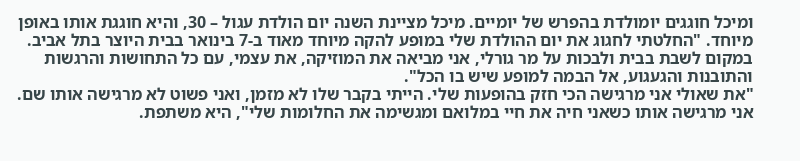ומיכל חוגגים יומולדת בהפרש של יומיים. מיכל מציינת השנה יום הולדת עגול – 30, והיא חוגגת אותו באופן מיוחד. "החלטתי לחגוג את יום ההולדת שלי במופע להקה מיוחד מאוד ב-7 בינואר בבית היוצר בתל אביב. במקום לשבת בבית ולבכות על מר גורלי, אני מביאה את המוזיקה, את עצמי, עם כל התחושות והרגשות והתובנות והגעגוע, אל הבמה למופע שיש בו הכל".
"את שאולי אני מרגישה הכי חזק בהופעות שלי. הייתי בקבר שלו לא מזמן, ואני פשוט לא מרגישה אותו שם. אני מרגישה אותו כשאני חיה את חיי במלואם ומגשימה את החלומות שלי", היא משתפת.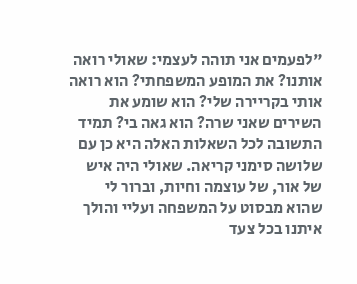"לפעמים אני תוהה לעצמי: שאולי רואה אותנו? את המופע המשפחתי? הוא רואה אותי בקריירה שלי? הוא שומע את השירים שאני שרה? הוא גאה בי? תמיד התשובה לכל השאלות האלה היא כן עם שלושה סימני קריאה. שאולי היה איש של אור, של עוצמה וחיות, וברור לי שהוא מבסוט על המשפחה ועליי והולך איתנו בכל צעד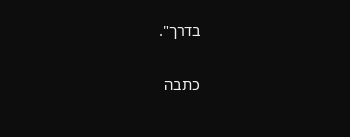בדרך".

כתבה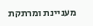מעניינת ומרתקת